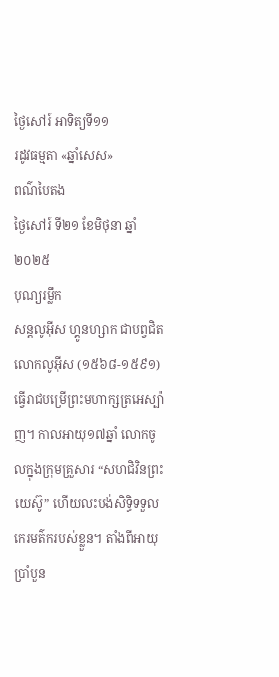ថ្ងៃសៅរ៍ អាទិត្យទី១១
រដូវធម្មតា «ឆ្នាំសេស»
ពណ៌បៃតង
ថ្ងៃសៅរ៍ ទី២១ ខែមិថុនា ឆ្នាំ២០២៥
បុណ្យរម្លឹក
សន្តលូអ៊ីស ហ្គូនហ្សាក ជាបព្វជិត
លោកលូអ៊ីស (១៥៦៨-១៥៩១) ធ្វើរាជបម្រើព្រះមហាក្សត្រអេស្ប៉ាញ។ កាលអាយុ១៧ឆ្នាំ លោកចូលក្នុងក្រុមគ្រួសារ “សហជិវិនព្រះយេស៊ូ” ហើយលះបង់សិទ្ធិទទួលកេរមត៌ករបស់ខ្លួន។ តាំងពីអាយុប្រាំបួន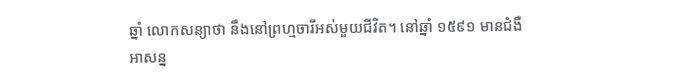ឆ្នាំ លោកសន្យាថា នឹងនៅព្រហ្មចារីអស់មួយជីវិត។ នៅឆ្នាំ ១៥៩១ មានជំងឺអាសន្ន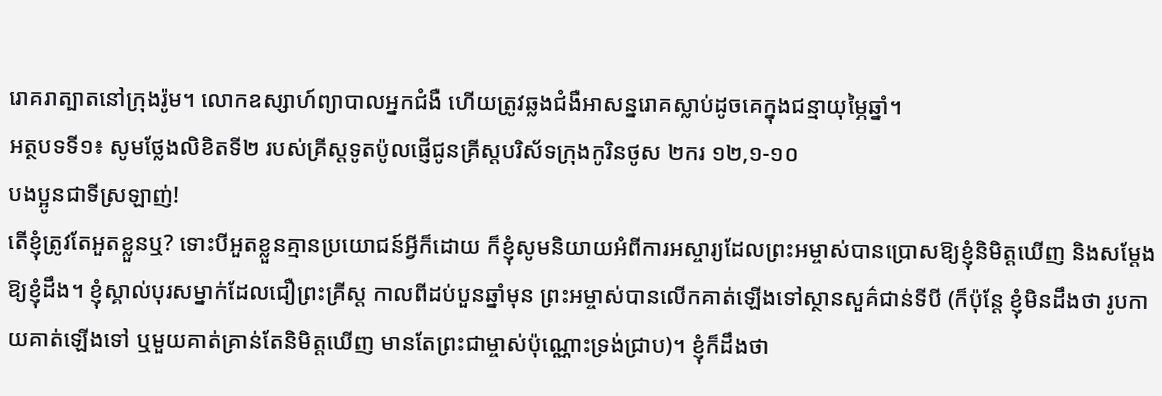រោគរាត្បាតនៅក្រុងរ៉ូម។ លោកឧស្សាហ៍ព្យាបាលអ្នកជំងឺ ហើយត្រូវឆ្លងជំងឺអាសន្នរោគស្លាប់ដូចគេក្នុងជន្មាយុម្ភៃឆ្នាំ។
អត្ថបទទី១៖ សូមថ្លែងលិខិតទី២ របស់គ្រីស្តទូតប៉ូលផ្ញើជូនគ្រីស្តបរិស័ទក្រុងកូរិនថូស ២ករ ១២,១-១០
បងប្អូនជាទីស្រឡាញ់!
តើខ្ញុំត្រូវតែអួតខ្លួនឬ? ទោះបីអួតខ្លួនគ្មានប្រយោជន៍អ្វីក៏ដោយ ក៏ខ្ញុំសូមនិយាយអំពីការអស្ចារ្យដែលព្រះអម្ចាស់បានប្រោសឱ្យខ្ញុំនិមិត្តឃើញ និងសម្តែងឱ្យខ្ញុំដឹង។ ខ្ញុំស្គាល់បុរសម្នាក់ដែលជឿព្រះគ្រីស្ត កាលពីដប់បួនឆ្នាំមុន ព្រះអម្ចាស់បានលើកគាត់ឡើងទៅស្ថានសួគ៌ជាន់ទីបី (ក៏ប៉ុន្តែ ខ្ញុំមិនដឹងថា រូបកាយគាត់ឡើងទៅ ឬមួយគាត់គ្រាន់តែនិមិត្តឃើញ មានតែព្រះជាម្ចាស់ប៉ុណ្ណោះទ្រង់ជ្រាប)។ ខ្ញុំក៏ដឹងថា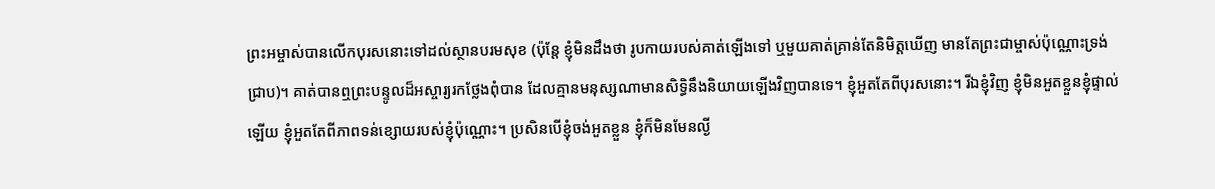ព្រះអម្ចាស់បានលើកបុរសនោះទៅដល់ស្ថានបរមសុខ (ប៉ុន្តែ ខ្ញុំមិនដឹងថា រូបកាយរបស់គាត់ឡើងទៅ ឬមួយគាត់គ្រាន់តែនិមិត្តឃើញ មានតែព្រះជាម្ចាស់ប៉ុណ្ណោះទ្រង់ជ្រាប)។ គាត់បានឮព្រះបន្ទូលដ៏អស្ចារ្យរកថ្លែងពុំបាន ដែលគ្មានមនុស្សណាមានសិទ្ធិនឹងនិយាយឡើងវិញបានទេ។ ខ្ញុំអួតតែពីបុរសនោះ។ រីឯខ្ញុំវិញ ខ្ញុំមិនអួតខ្លួនខ្ញុំផ្ទាល់ឡើយ ខ្ញុំអួតតែពីភាពទន់ខ្សោយរបស់ខ្ញុំប៉ុណ្ណោះ។ ប្រសិនបើខ្ញុំចង់អួតខ្លួន ខ្ញុំក៏មិនមែនល្ងី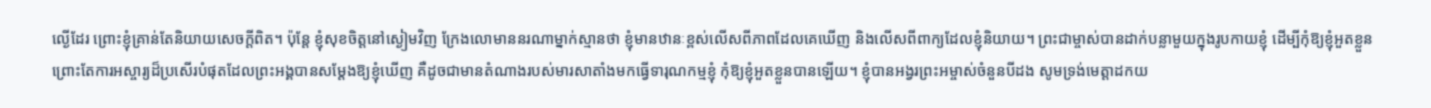ល្ងើដែរ ព្រោះខ្ញុំគ្រាន់តែនិយាយសេចក្តីពិត។ ប៉ុន្តែ ខ្ញុំសុខចិត្តនៅស្ងៀមវិញ ក្រែងលោមាននរណាម្នាក់ស្មានថា ខ្ញុំមានឋានៈខ្ពស់លើសពីភាពដែលគេឃើញ និងលើសពីពាក្យដែលខ្ញុំនិយាយ។ ព្រះជាម្ចាស់បានដាក់បន្លាមួយក្នុងរូបកាយខ្ញុំ ដើម្បីកុំឱ្យខ្ញុំអួតខ្លួនព្រោះតែការអស្ចារ្យដ៏ប្រសើរបំផុតដែលព្រះអង្គបានសម្តែងឱ្យខ្ញុំឃើញ គឺដូចជាមានតំណាងរបស់មារសាតាំងមកធ្វើទារុណកម្មខ្ញុំ កុំឱ្យខ្ញុំអួតខ្លួនបានឡើយ។ ខ្ញុំបានអង្វរព្រះអម្ចាស់ចំនួនបីដង សូមទ្រង់មេត្តាដកយ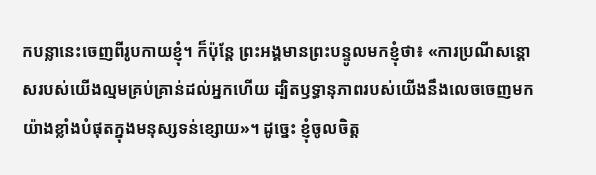កបន្លានេះចេញពីរូបកាយខ្ញុំ។ ក៏ប៉ុន្តែ ព្រះអង្គមានព្រះបន្ទូលមកខ្ញុំថា៖ «ការប្រណីសន្តោសរបស់យើងល្មមគ្រប់គ្រាន់ដល់អ្នកហើយ ដ្បិតឫទ្ធានុភាពរបស់យើងនឹងលេចចេញមកយ៉ាងខ្លាំងបំផុតក្នុងមនុស្សទន់ខ្សោយ»។ ដូច្នេះ ខ្ញុំចូលចិត្ត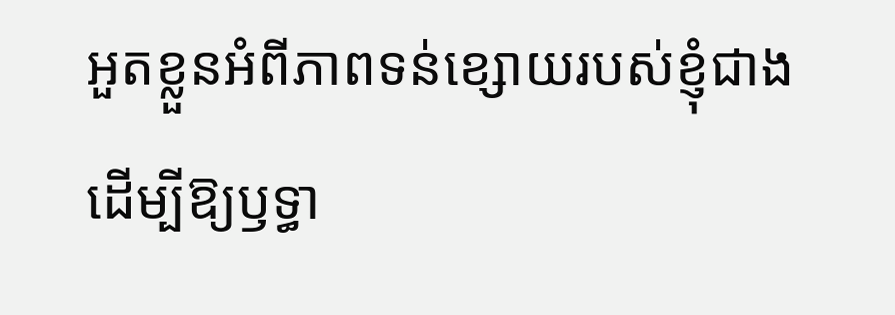អួតខ្លួនអំពីភាពទន់ខ្សោយរបស់ខ្ញុំជាង ដើម្បីឱ្យឫទ្ធា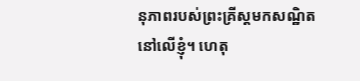នុភាពរបស់ព្រះគ្រីស្តមកសណ្ឋិតនៅលើខ្ញុំ។ ហេតុ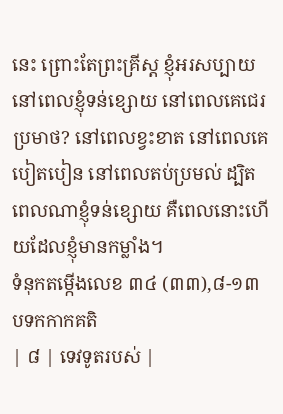នេះ ព្រោះតែព្រះគ្រីស្ត ខ្ញុំអរសប្បាយនៅពេលខ្ញុំទន់ខ្សោយ នៅពេលគេជេរប្រមាថ? នៅពេលខ្វះខាត នៅពេលគេបៀតបៀន នៅពេលតប់ប្រមល់ ដ្បិតពេលណាខ្ញុំទន់ខ្សោយ គឺពេលនោះហើយដែលខ្ញុំមានកម្លាំង។
ទំនុកតម្កើងលេខ ៣៤ (៣៣),៨-១៣ បទកកាកគតិ
| ៨ | ទេវទូតរបស់ |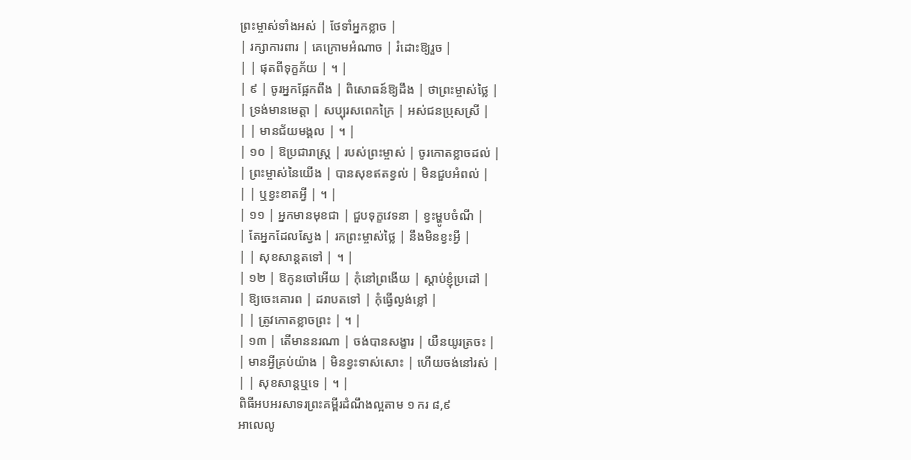ព្រះម្ចាស់ទាំងអស់ | ថែទាំអ្នកខ្លាច |
| រក្សាការពារ | គេក្រោមអំណាច | រំដោះឱ្យរួច |
| | ផុតពីទុក្ខភ័យ | ។ |
| ៩ | ចូរអ្នកផ្អែកពឹង | ពិសោធន៍ឱ្យដឹង | ថាព្រះម្ចាស់ថ្លៃ |
| ទ្រង់មានមេត្តា | សប្បុរសពេកក្រៃ | អស់ជនប្រុសស្រី |
| | មានជ័យមង្គល | ។ |
| ១០ | ឱប្រជារាស្ត្រ | របស់ព្រះម្ចាស់ | ចូរកោតខ្លាចដល់ |
| ព្រះម្ចាស់នៃយើង | បានសុខឥតខ្វល់ | មិនជួបអំពល់ |
| | ឬខ្វះខាតអ្វី | ។ |
| ១១ | អ្នកមានមុខជា | ជួបទុក្ខវេទនា | ខ្វះម្ហូបចំណី |
| តែអ្នកដែលស្វែង | រកព្រះម្ចាស់ថ្លៃ | នឹងមិនខ្វះអ្វី |
| | សុខសាន្តតទៅ | ។ |
| ១២ | ឱកូនចៅអើយ | កុំនៅព្រងើយ | ស្តាប់ខ្ញុំប្រដៅ |
| ឱ្យចេះគោរព | ដរាបតទៅ | កុំធ្វើល្ងង់ខ្លៅ |
| | ត្រូវកោតខ្លាចព្រះ | ។ |
| ១៣ | តើមាននរណា | ចង់បានសង្ខារ | យឺនយូរត្រចះ |
| មានអ្វីគ្រប់យ៉ាង | មិនខ្វះទាស់សោះ | ហើយចង់នៅរស់ |
| | សុខសាន្តឬទេ | ។ |
ពិធីអបអរសាទរព្រះគម្ពីរដំណឹងល្អតាម ១ ករ ៨,៩
អាលេលូ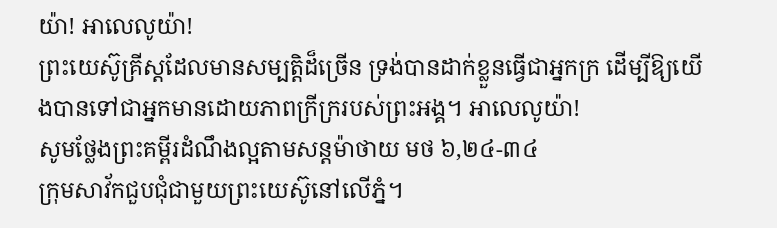យ៉ា! អាលេលូយ៉ា!
ព្រះយេស៊ូគ្រីស្តដែលមានសម្បត្តិដ៏ច្រើន ទ្រង់បានដាក់ខ្លួនធ្វើជាអ្នកក្រ ដើម្បីឱ្យយើងបានទៅជាអ្នកមានដោយភាពក្រីក្ររបស់ព្រះអង្គ។ អាលេលូយ៉ា!
សូមថ្លែងព្រះគម្ពីរដំណឹងល្អតាមសន្តម៉ាថាយ មថ ៦,២៤-៣៤
ក្រុមសាវ័កជួបជុំជាមួយព្រះយេស៊ូនៅលើភ្នំ។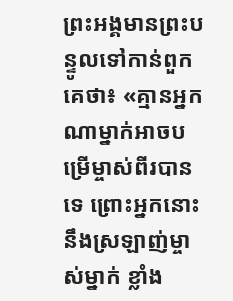ព្រះអង្គមានព្រះបន្ទូលទៅកាន់ពួកគេថា៖ «គ្មានអ្នកណាម្នាក់អាចបម្រើម្ចាស់ពីរបានទេ ព្រោះអ្នកនោះនឹងស្រឡាញ់ម្ចាស់ម្នាក់ ខ្លាំង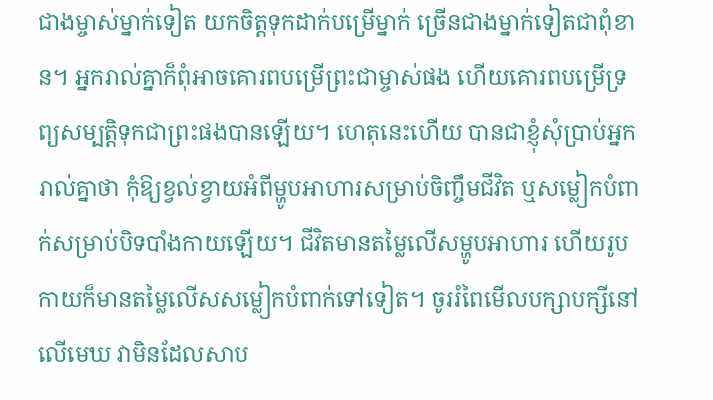ជាងម្ចាស់ម្នាក់ទៀត យកចិត្តទុកដាក់បម្រើម្នាក់ ច្រើនជាងម្នាក់ទៀតជាពុំខាន។ អ្នករាល់គ្នាក៏ពុំអាចគោរពបម្រើព្រះជាម្ចាស់ផង ហើយគោរពបម្រើទ្រព្យសម្បត្តិទុកជាព្រះផងបានឡើយ។ ហេតុនេះហើយ បានជាខ្ញុំសុំប្រាប់អ្នករាល់គ្នាថា កុំឱ្យខ្វល់ខ្វាយអំពីម្ហូបអាហារសម្រាប់ចិញ្ចឹមជីវិត ឬសម្លៀកបំពាក់សម្រាប់បិទបាំងកាយឡើយ។ ជីវិតមានតម្លៃលើសម្ហូបអាហារ ហើយរូបកាយក៏មានតម្លៃលើសសម្លៀកបំពាក់ទៅទៀត។ ចូររំពៃមើលបក្សាបក្សីនៅលើមេឃ វាមិនដែលសាប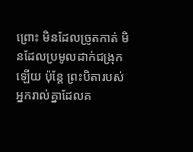ព្រោះ មិនដែលច្រូតកាត់ មិនដែលប្រមូលដាក់ជង្រុកឡើយ ប៉ុន្តែ ព្រះបិតារបស់អ្នករាល់គ្នាដែលគ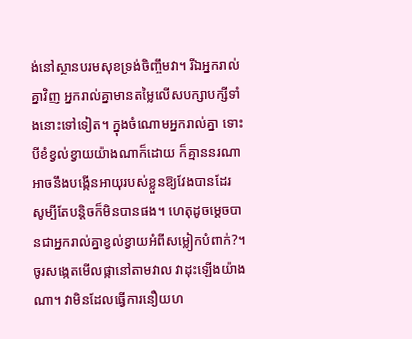ង់នៅស្ថានបរមសុខទ្រង់ចិញ្ចឹមវា។ រីឯអ្នករាល់គ្នាវិញ អ្នករាល់គ្នាមានតម្លៃលើសបក្សាបក្សីទាំងនោះទៅទៀត។ ក្នុងចំណោមអ្នករាល់គ្នា ទោះបីខំខ្វល់ខ្វាយយ៉ាងណាក៏ដោយ ក៏គ្មាននរណាអាចនឹងបង្កើនអាយុរបស់ខ្លួនឱ្យវែងបានដែរ សូម្បីតែបន្តិចក៏មិនបានផង។ ហេតុដូចម្តេចបានជាអ្នករាល់គ្នាខ្វល់ខ្វាយអំពីសម្លៀកបំពាក់?។ ចូរសង្កេតមើលផ្កានៅតាមវាល វាដុះឡើងយ៉ាងណា។ វាមិនដែលធ្វើការនឿយហ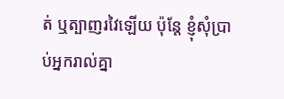ត់ ឬត្បាញរវៃឡើយ ប៉ុន្តែ ខ្ញុំសុំប្រាប់អ្នករាល់គ្នា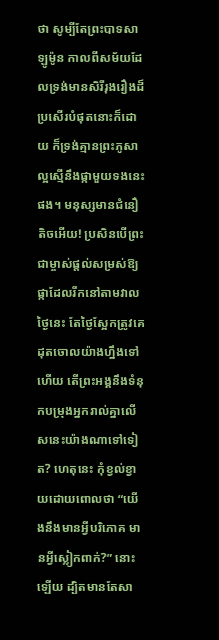ថា សូម្បីតែព្រះបាទសាឡូម៉ូន កាលពីសម័យដែលទ្រង់មានសិរីរុងរឿងដ៏ប្រសើរបំផុតនោះក៏ដោយ ក៏ទ្រង់គ្មានព្រះភូសាល្អស្មើនឹងផ្កាមួយទងនេះផង។ មនុស្សមានជំនឿតិចអើយ! ប្រសិនបើព្រះជាម្ចាស់ផ្តល់សម្រស់ឱ្យផ្កាដែលរីកនៅតាមវាលថ្ងៃនេះ តែថ្ងៃស្អែកត្រូវគេដុតចោលយ៉ាងហ្នឹងទៅហើយ តើព្រះអង្គនឹងទំនុកបម្រុងអ្នករាល់គ្នាលើសនេះយ៉ាងណាទៅទៀត? ហេតុនេះ កុំខ្វល់ខ្វាយដោយពោលថា “យើងនឹងមានអ្វីបរិភោគ មានអ្វីស្លៀកពាក់?” នោះឡើយ ដ្បិតមានតែសា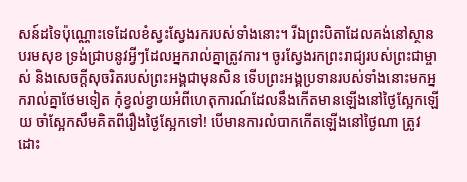សន៍ដទៃប៉ុណ្ណោះទេដែលខំស្វះស្វែងរករបស់ទាំងនោះ។ រីឯព្រះបិតាដែលគង់នៅស្ថានបរមសុខ ទ្រង់ជ្រាបនូវអ្វីៗដែលអ្នករាល់គ្នាត្រូវការ។ ចូរស្វែងរកព្រះរាជ្យរបស់ព្រះជាម្ចាស់ និងសេចក្តីសុចរិតរបស់ព្រះអង្គជាមុនសិន ទើបព្រះអង្គប្រទានរបស់ទាំងនោះមកអ្នករាល់គ្នាថែមទៀត កុំខ្វល់ខ្វាយអំពីហេតុការណ៍ដែលនឹងកើតមានឡើងនៅថ្ងៃស្អែកឡើយ ចាំស្អែកសឹមគិតពីរឿងថ្ងៃស្អែកទៅ! បើមានការលំបាកកើតឡើងនៅថ្ងៃណា ត្រូវដោះ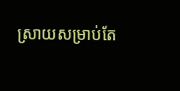ស្រាយសម្រាប់តែ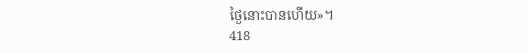ថ្ងៃនោះបានហើយ»។
418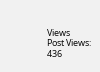Views
Post Views:
436